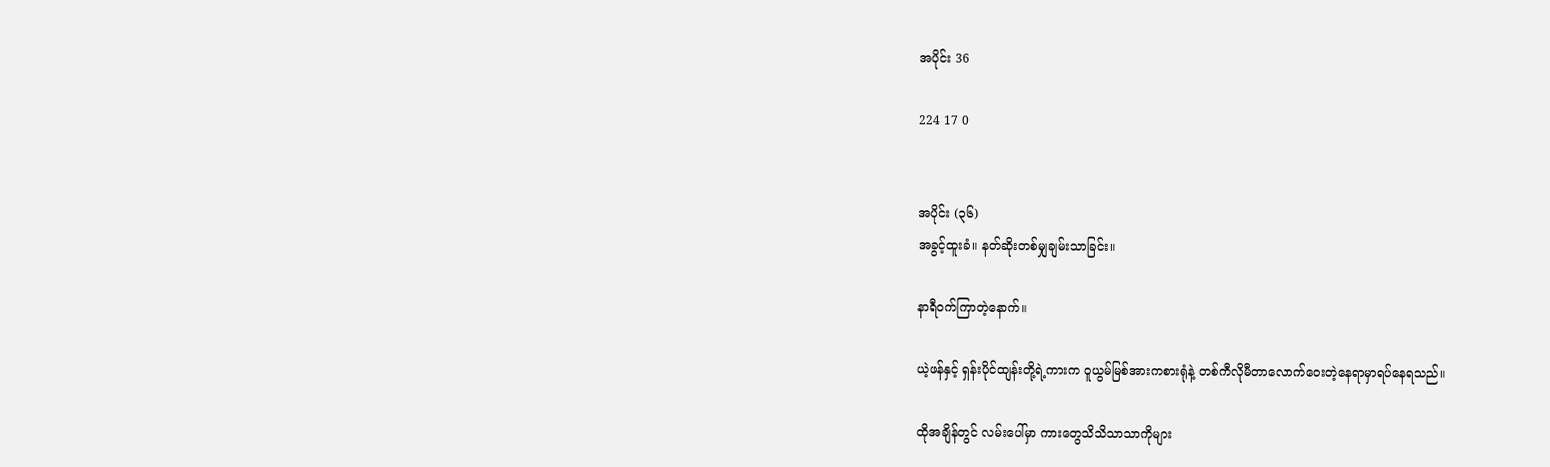အပိုင်း 36

224 17 0


အပိုင်း (၃၆)
အခွင့်ထူးခံ။ နတ်ဆိုးတစ်မျှချမ်းသာခြင်း။

နာရီဝက်ကြာတဲ့နောက်။

ယဲ့ဖန်နှင့် ရှန်းပိုင်ထျန်းတို့ရဲ့ကားက ဝူယွမ်မြစ်အားကစားရုံနဲ့ တစ်ကီလိုမီတာလောက်ဝေးတဲ့နေရာမှာရပ်နေရသည်။

ထိုအချိန်တွင် လမ်းပေါ်မှာ ကားတွေသိသိသာသာကိုများ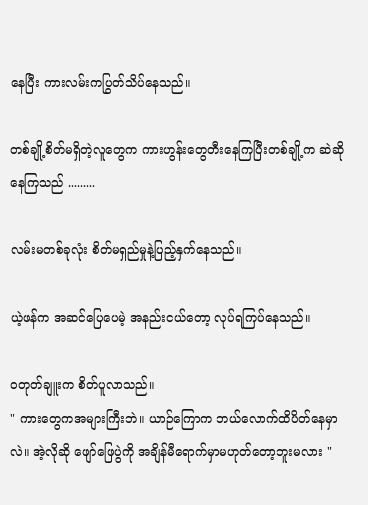နေပြီး ကားလမ်းကပြွတ်သိပ်နေသည်။

တစ်ချို့စိတ်မရှိတဲ့လူတွေက ကားဟွန်းတွေတီးနေကြပြီးတစ်ချို့က ဆဲဆိုနေကြသည် .........

လမ်းမတစ်ခုလုံး စိတ်မရှည်မှုနဲ့ပြည့်နှက်နေသည်။

ယဲ့ဖန်က အဆင်ပြေပေမဲ့ အနည်းငယ်တော့ လုပ်ရကြပ်နေသည်။

ဝတုတ်ချူးက စိတ်ပူလာသည်။
" ကားတွေကအများကြီးဘဲ။ ယာဉ်ကြောက ဘယ်လောက်ထိပိတ်နေမှာလဲ။ အဲ့လိုဆို ဖျော်ဖြေပွဲကို အချိန်မီရောက်မှာမဟုတ်တော့ဘူးမလား "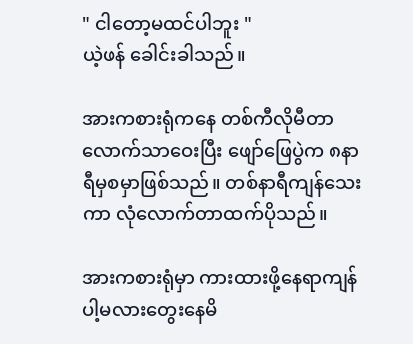" ငါတော့မထင်ပါဘူး "
ယဲ့ဖန် ခေါင်းခါသည်။

အားကစားရုံကနေ တစ်ကီလိုမီတာလောက်သာဝေးပြီး ဖျော်ဖြေပွဲက ၈နာရီမှစမှာဖြစ်သည်။ တစ်နာရီကျန်သေးကာ လုံလောက်တာထက်ပိုသည်။

အားကစားရုံမှာ ကားထားဖို့နေရာကျန်ပါ့မလားတွေးနေမိ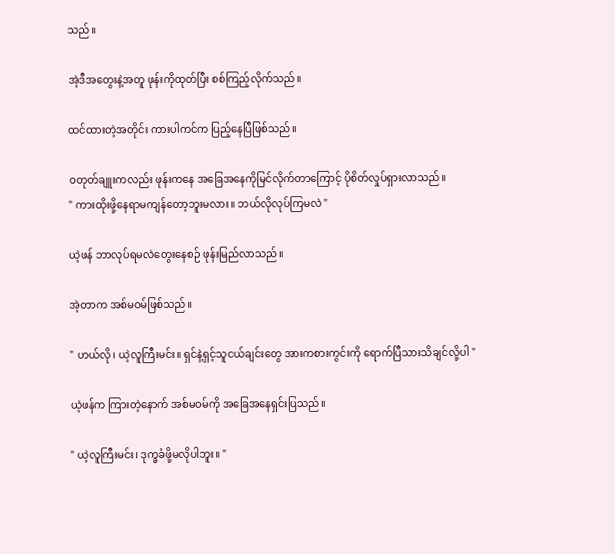သည်။

အဲ့ဒီအတွေးနဲ့အတူ ဖုန်းကိုထုတ်ပြီး စစ်ကြည့်လိုက်သည်။

ထင်ထားတဲ့အတိုင်း ကားပါကင်က ပြည့်နေပြီဖြစ်သည်။

ဝတုတ်ချူးကလည်း ဖုန်းကနေ အခြေအနေကိုမြင်လိုက်တာကြောင့် ပိုစိတ်လှုပ်ရှားလာသည်။
" ကားထိုးဖို့နေရာမကျန်တော့ဘူးမလား။ ဘယ်လိုလုပ်ကြမလဲ "

ယဲ့ဖန် ဘာလုပ်ရမလဲတွေးနေစဉ် ဖုန်းမြည်လာသည်။

အဲ့တာက အစ်မဝမ်ဖြစ်သည်။

" ဟယ်လို၊ ယဲ့လူကြီးမင်း။ ရှင်နဲ့ရှင့်သူငယ်ချင်းတွေ အားကစားကွင်းကို ရောက်ပြီသားသိချင်လို့ပါ "

ယဲ့ဖန်က ကြားတဲ့နောက် အစ်မဝမ်ကို အခြေအနေရှင်းပြသည်။

" ယဲ့လူကြီးမင်း၊ ဒုက္ခခံဖို့မလိုပါဘူး။ "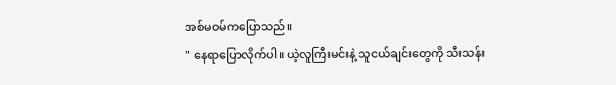အစ်မဝမ်ကပြောသည်။
" နေရာပြောလိုက်ပါ။ ယဲ့လူကြီးမင်းနဲ့ သူငယ်ချင်းတွေကို သီးသန်း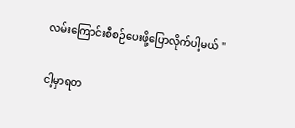လမ်းကြောင်းစီစဉ်ပေးဖို့ပြောလိုက်ပါ့မယ် "

ငါ့မှာရတ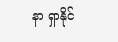နာ ရှာနိုင်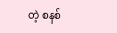တဲ့ စနစ်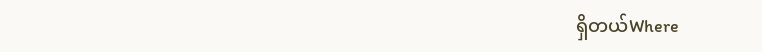ရှိတယ်Where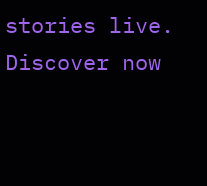stories live. Discover now